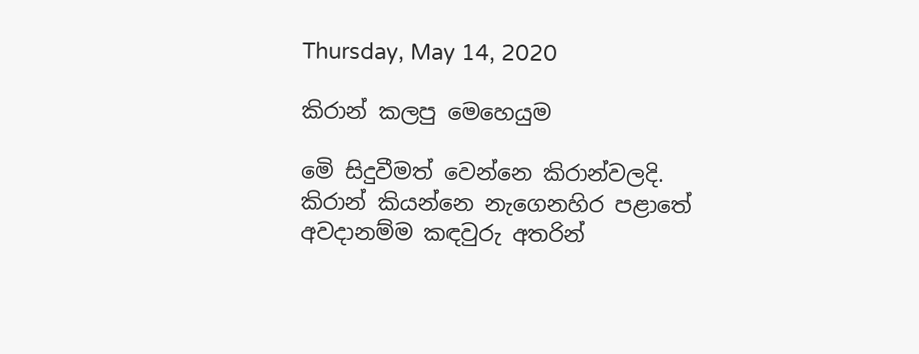Thursday, May 14, 2020

කිරාන් කලපු මෙහෙයුම

මෙි සිදුවීමත් වෙන්නෙ කිරාන්වලදි. කිරාන් කියන්නෙ නැගෙනහිර පළාතේ අවදානම්ම කඳවුරු අතරින්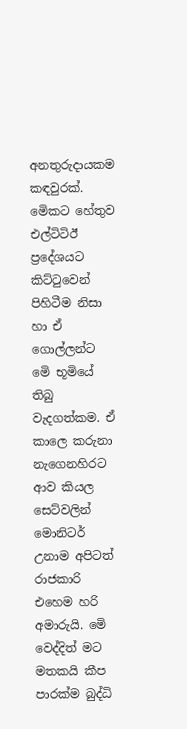අනතුරුදායකම කඳවුරක්. මෙිකට හේතුව එල්ටිටිඊ ප්‍රදේශයට කිට්ටුවෙන් පිහිටීම නිසා හා ඒ ගොල්ලන්ට මෙි භූමියේ තිබු වැදගත්කම. ඒ කාලෙ කරුනා නැගෙනහිරට ආව කියල සෙට්වලින් මොනිටර් උනාම අපිටත් රාජකාරි එහෙම හරි අමාරුයි. මෙි වෙද්දිත් මට මතකයි කීප පාරක්ම බුද්ධි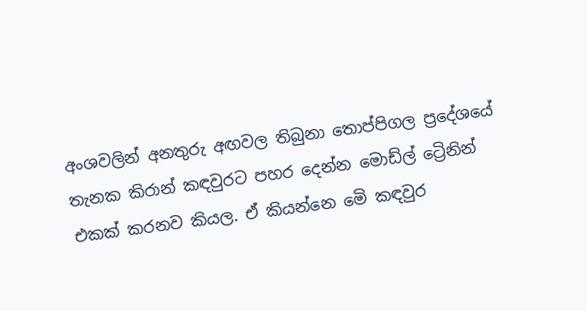අංශවලින් අනතුරු අඟවල තිබුනා තොප්පිගල ප්‍රදේශයේ තැනක කිරාන් කඳවුරට පහර දෙන්න මොඩ්ල් ට්‍රෙිනින් එකක් කරනව කියල. ඒ කියන්නෙ මෙි කඳවුර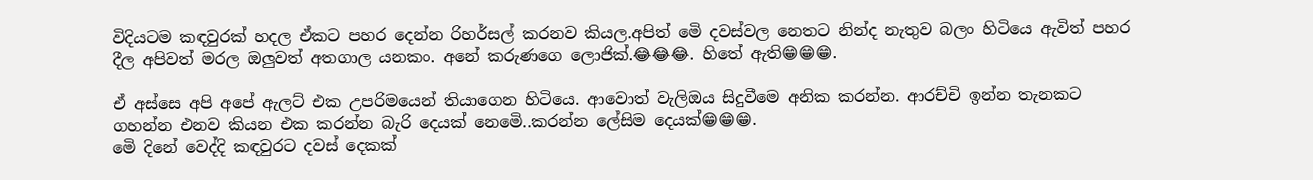විදියටම කඳවුරක් හදල ඒකට පහර දෙන්න රිහර්සල් කරනව කියල.අපිත් මෙි දවස්වල නෙතට නින්ද නැතුව බලං හිටියෙ ඇවිත් පහර දීල අපිවත් මරල ඔලුවත් අතගාල යනකං. අනේ කරුණගෙ ලොජික්.😂😂😂. හිතේ ඇති😁😁😁.

ඒ අස්සෙ අපි අපේ ඇලට් එක උපරිමයෙන් තියාගෙන හිටියෙ. ආවොත් වැලිඔය සිදුවීමෙ අනික කරන්න. ආරච්චි ඉන්න තැනකට ගහන්න එනව කියන එක කරන්න බැරි දෙයක් නෙමෙි..කරන්න ලේසිම දෙයක්😁😁😁.
මෙි දිනේ වෙද්දි කඳවුරට දවස් දෙකක්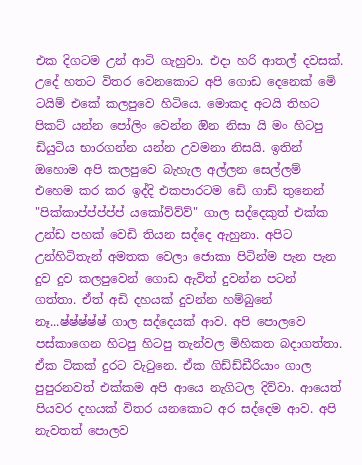එක දිගටම උන් ආටි ගැහුවා. එදා හරි ආතල් දවසක්. උදේ හතට විතර වෙනකොට අපි ගොඩ දෙනෙක් මෙි ටයිම් එකේ කලපුවෙ හිටියෙ. මොකද අටයි තිහට පිකට් යන්න පෝලිං වෙන්න ඔින නිසා යි මං හිටපු ඩියුටිය භාරගන්න යන්න උවමනා නිසයි. ඉතින් ඔහොම අපි කලපුවෙ බැහැල අල්ලන සෙල්ලම් එහෙම කර කර ඉද්දි එකපාරටම ඩෙි ගාඩ් තුනෙන් "පික්කාප්ප්ප්ප්ප් යකෝව්ව්ව්" ගාල සද්දෙකුත් එක්ක උන්ඩ පහක් වෙඩි තියන සද්දෙ ඇහුනා. අපිට උන්හිටිතැන් අමතක වෙලා ජොකා පිටින්ම පැන පැන දුව දුව කලපුවෙන් ගොඩ ඇවිත් දුවන්න පටන් ගත්තා. ඒත් අඩි දහයක් දුවන්න හම්බුනේ නෑ...ෂ්ෂ්ෂ්ෂ්ෂ් ගාල සද්දෙයක් ආව. අපි පොලවෙ පස්කාගෙන හිටපු හිටපු තැන්වල මිහිකත බදාගත්තා. ඒක ටිකක් දුරට වැටුනෙ. ඒක ගිඩ්ඩ්ඩීරියාං ගාල පුපුරනවත් එක්කම අපි ආයෙ නැගිටල දිව්වා. ආයෙත් පියවර දහයක් විතර යනකොට අර සද්දෙම ආව. අපි නැවතත් පොලව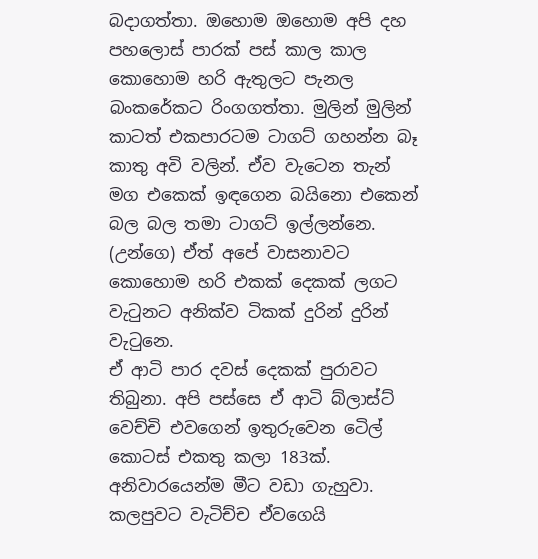බදාගත්තා. ඔහොම ඔහොම අපි දහ පහලොස් පාරක් පස් කාල කාල කොහොම හරි ඇතුලට පැනල බංකරේකට රිංගගත්තා. මුලින් මුලින් කාටත් එකපාරටම ටාගට් ගහන්න බෑ කාතු අවි වලින්. ඒව වැටෙන තැන් මග එකෙක් ඉඳගෙන බයිනො එකෙන් බල බල තමා ටාගට් ඉල්ලන්නෙ. (උන්ගෙ) ඒත් අපේ වාසනාවට කොහොම හරි එකක් දෙකක් ලගට වැටුනට අනික්ව ටිකක් දුරින් දුරින් වැටුනෙ.
ඒ ආටි පාර දවස් දෙකක් පුරාවට තිබුනා. අපි පස්සෙ ඒ ආටි බ්ලාස්ට් වෙච්චි එවගෙන් ඉතුරුවෙන ටෙිල් කොටස් එකතු කලා 183ක්. අනිවාරයෙන්ම මීට වඩා ගැහුවා. කලපුවට වැටිච්ච ඒවගෙයි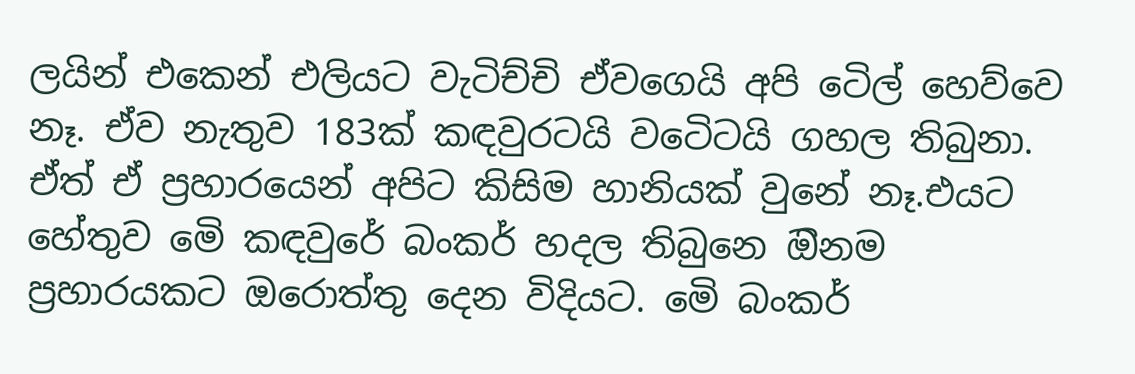ලයින් එකෙන් එලියට වැටිච්චි ඒවගෙයි අපි ටෙිල් හෙව්වෙ නෑ. ඒව නැතුව 183ක් කඳවුරටයි වටෙිටයි ගහල තිබුනා. ඒත් ඒ ප්‍රහාරයෙන් අපිට කිසිම හානියක් වුනේ නෑ.එයට හේතුව මෙි කඳවුරේ බංකර් හදල තිබුනෙ ඔිනම ප්‍රහාරයකට ඔරොත්තු දෙන විදියට. මෙි බංකර්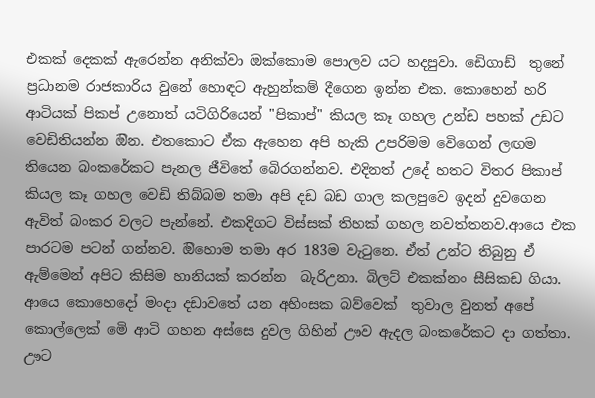එකක් දෙකක් ඇරෙන්න අනික්වා ඔක්කොම පොලව යට හදපුවා. ඩෙිගාඩ්  තුනේ ප්‍රධානම රාජකාරිය වුනේ හොඳට ඇහුන්කම් දීගෙන ඉන්න එක. කොහෙන් හරි ආටියක් පිකප් උනොත් යටිගිරියෙන් "පිකාප්" කියල කෑ ගහල උන්ඩ පහක් උඩට වෙඩිතියන්න ඔින. එතකොට ඒක ඇහෙන අපි හැකි උපරිමම වෙිගෙන් ලඟම තියෙන බංකරේකට පැනල ජීවිතේ බෙිරගන්නව. එදිනත් උදේ හතට විතර පිකාප් කියල කෑ ගහල වෙඩි තිබ්බම තමා අපි දඩ බඩ ගාල කලපුවෙ ඉදන් දුවගෙන ඇවිත් බංකර වලට පැන්නේ. එකදිගට විස්සක් තිහක් ගහල නවත්තනව.ආයෙ එක පාරටම පටන් ගන්නව. ඔිහොම තමා අර 183ම වැටුනෙ. ඒත් උන්ට තිබුනු ඒ ඇම්මෙන් අපිට කිසිම හානියක් කරන්න  බැරිඋනා. බිලට් එකක්නං සීසිකඩ ගියා. ආයෙ කොහෙදෝ මංදා දඩාවතේ යන අහිංසක බව්වෙක්  තුවාල වුනත් අපේ කොල්ලෙක් මෙි ආටි ගහන අස්සෙ දුවල ගිහින් ඌව ඇදල බංකරේකට දා ගත්තා. ඌට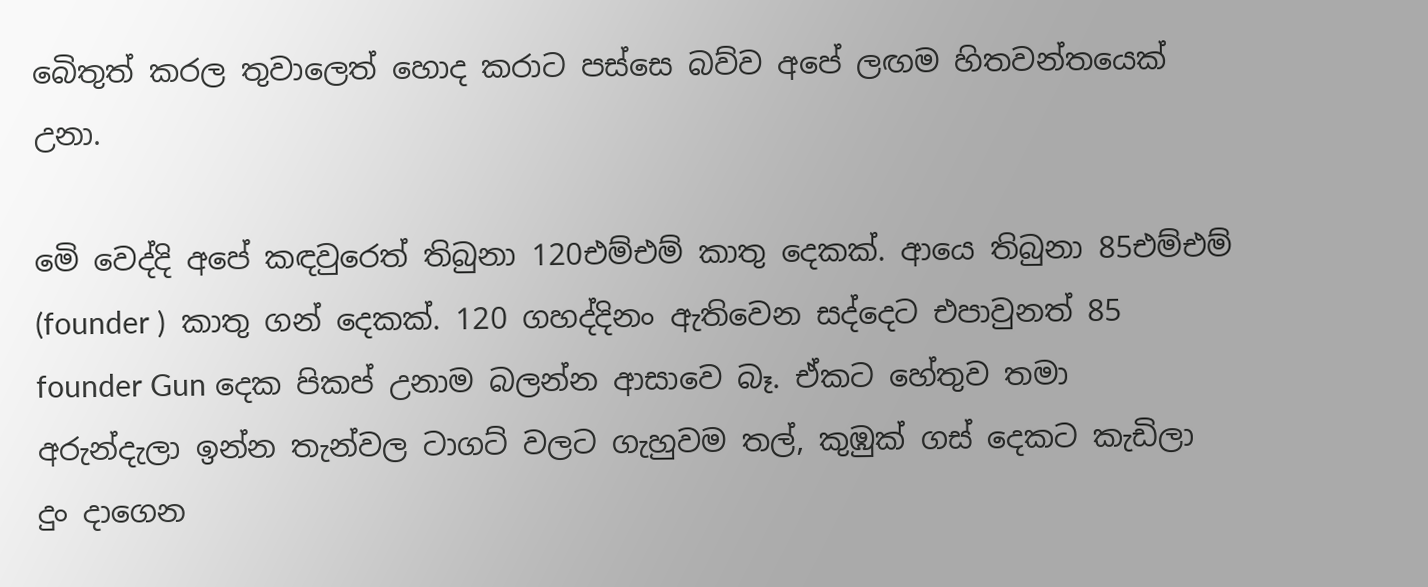බෙිතුත් කරල තුවාලෙත් හොද කරාට පස්සෙ බව්ව අපේ ලඟම හිතවන්තයෙක් උනා.

මෙි වෙද්දි අපේ කඳවුරෙත් තිබුනා 120එම්එම් කාතු දෙකක්. ආයෙ තිබුනා 85එම්එම් (founder )  කාතු ගන් දෙකක්. 120 ගහද්දිනං ඇතිවෙන සද්දෙට එපාවුනත් 85 founder Gun දෙක පිකප් උනාම බලන්න ආසාවෙ බෑ. ඒකට හේතුව තමා අරුන්දැලා ඉන්න තැන්වල ටාගට් වලට ගැහුවම තල්, කුඹුක් ගස් දෙකට කැඩිලා දුං දාගෙන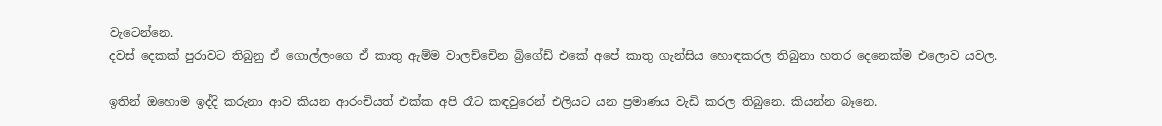වැටෙන්නෙ.
දවස් දෙකක් පුරාවට තිබුනු ඒ ගොල්ලංගෙ ඒ කාතු ඇම්ම වාලච්චෙින බ්‍රිගේඩ් එකේ අපේ කාතු ගැන්සිය හොඳකරල තිබුනා හතර දෙනෙක්ම එලොව යවල.

ඉතින් ඔහොම ඉද්දි කරුනා ආව කියන ආරංචියත් එක්ක අපි රෑට කඳවුරෙන් එලියට යන ප්‍රමාණය වැඩි කරල තිබුනෙ. කියන්න බෑනෙ.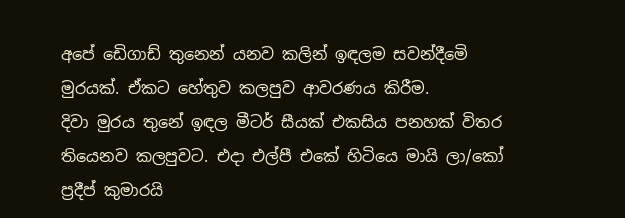අපේ ඩෙිගාඩ් තුනෙන් යනව කලින් ඉඳලම සවන්දීමෙි මුරයක්. ඒකට හේතුව කලපුව ආවරණය කිරීම.
දිවා මුරය තුනේ ඉඳල මීටර් සීයක් එකසිය පනහක් විතර තියෙනව කලපුවට. එදා එල්පී එකේ හිටියෙ මායි ලා/කෝ ප්‍රදීප් කුමාරයි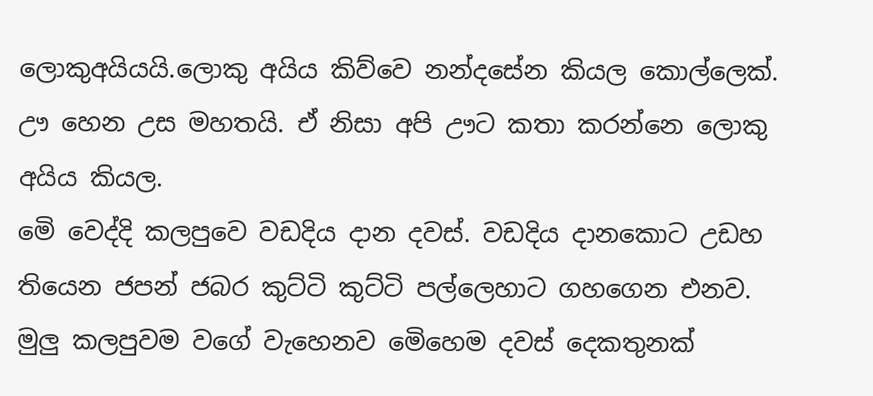ලොකුඅයියයි.ලොකු අයිය කිව්වෙ නන්දසේන කියල කොල්ලෙක්. ඌ හෙන උස මහතයි. ඒ නිසා අපි ඌට කතා කරන්නෙ ලොකු අයිය කියල.
මෙි වෙද්දි කලපුවෙ වඩදිය දාන දවස්. වඩදිය දානකොට උඩහ තියෙන ජපන් ජබර කුට්ටි කුට්ටි පල්ලෙහාට ගහගෙන එනව. මුලු කලපුවම වගේ වැහෙනව මෙිහෙම දවස් දෙකතුනක්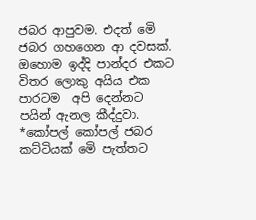ජබර ආපුවම. එදත් මෙි ජබර ගහගෙන ආ දවසක්.
ඔහොම ඉද්දි පාන්දර එකට විතර ලොකු අයිය එක පාරටම  අපි දෙන්නට පයින් ඇනල කීද්දුවා.
*කෝපල් කෝපල් ජබර කට්ටියක් මෙි පැත්තට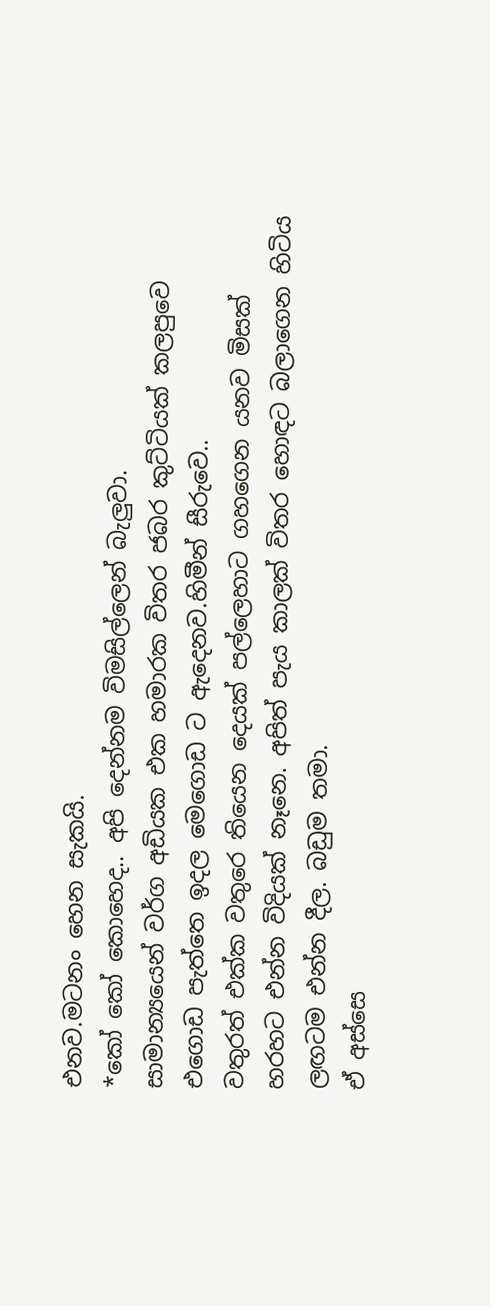එනව.මටනං හෙන සැකයි.
*කෝ කෝ කොහෙද.. අපි දෙන්නම විමසිල්ලෙන් බැලුවා.
සාමාන්‍යයෙන් වර්ග අඩියක එක හමාරක විතර ජබර කුට්ටියක් කලපුවෙ එගොඩ පැත්තෙ ඉදල මෙගොඩ ට ඇදෙනව.හිමීන් සීරුවෙ..
වතුරත් එක්ක වතුරෙ තියෙන දෙයක් පල්ලෙහාට ගහගෙන යනව මිසක් හරහට එන්න විදියක් නෑනෙ. අපිත් පැය කාලක් විතර හොඳට බලාගෙන හිටිය ලඟටම එන්න දීල. බඩුම තමා.
ඒ අස්සෙ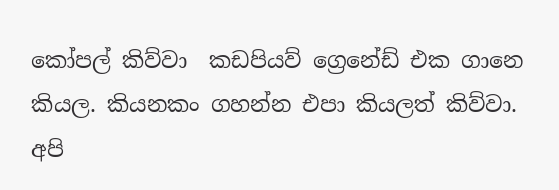කෝපල් කිව්වා  කඩපියව් ග්‍රෙනේඩ් එක ගානෙ කියල. කියනකං ගහන්න එපා කියලත් කිව්වා.
අපි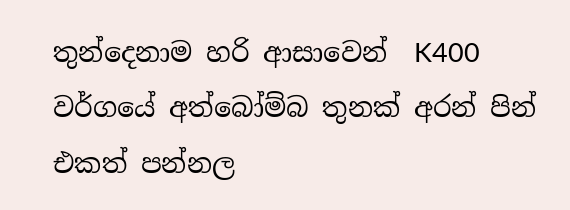තුන්දෙනාම හරි ආසාවෙන්  K400 වර්ගයේ අත්බෝම්බ තුනක් අරන් පින් එකත් පන්නල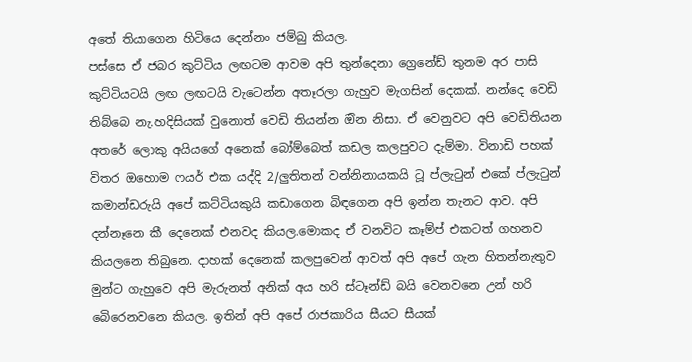අතේ තියාගෙන හිටියෙ දෙන්නං ජම්බු කියල.
පස්සෙ ඒ ජබර කුට්ටිය ලඟටම ආවම අපි තුන්දෙනා ග්‍රෙනේඩ් තුනම අර පාසි කුට්ටියටයි ලඟ ලඟටයි වැටෙන්න අතෑරලා ගැහුව මැගසින් දෙකක්. නන්දෙ වෙඩි තිබ්බෙ නැ.හදිසියක් වුනොත් වෙඩි තියන්න ඔින නිසා. ඒ වෙනුවට අපි වෙඩිතියන අතරේ ලොකු අයියගේ අනෙක් බෝම්බෙත් කඩල කලපුවට දැම්මා. විනාඩි පහක් විතර ඔහොම ෆයර් එක යද්දි 2/ලුතිතන් වන්නිනායකයි ටූ ප්ලැටුන් එකේ ප්ලැටුන් කමාන්ඩරුයි අපේ කට්ටියකුයි කඩාගෙන බිඳගෙන අපි ඉන්න තැනට ආව. අපි දන්නෑනෙ කී දෙනෙක් එනවද කියල.මොකද ඒ වනවිට කෑම්ප් එකටත් ගහනව කියලනෙ තිබුනෙ. දාහක් දෙනෙක් කලපුවෙන් ආවත් අපි අපේ ගැන හිතන්නැතුව මුන්ට ගැහුවෙ අපි මැරුනත් අනික් අය හරි ස්ටෑන්ඩ් බයි වෙනවනෙ උන් හරි බෙිරෙනවනෙ කියල. ඉතින් අපි අපේ රාජකාරිය සීයට සීයක්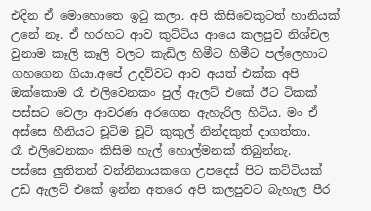එදින ඒ මොහොතෙ ඉටු කලා. අපි කිසිවෙකුටත් හානියක් උනේ නෑ. ඒ හරහට ආව කුට්ටිය ආයෙ කලපුව නිශ්චල වුනාම කෑලි කෑලි වලට කැඩිල හිමීට හිමීට පල්ලෙහාට ගහගෙන ගියා.අපේ උදව්වට ආව අයත් එක්ක අපි ඔක්කොම රෑ එලිවෙනකං පුල් ඇලට් එකේ ඊට ටිකක් පස්සට වෙලා ආවරණ අරගෙන ඇහැරිල හිටිය. මං ඒ අස්සෙ හීනියට චූටිම චූටි කුකුල් නින්දකුත් දාගත්තා.
රෑ එලිවෙනකං කිසිම හැල් හොල්මනක් තිබුන්නැ.
පස්සෙ ලුතිතන් වන්නිනායකගෙ උපදෙස් පිට කට්ටියක් උඩ ඇලට් එකේ ඉන්න අතරෙ අපි කලපුවට බැහැල පීර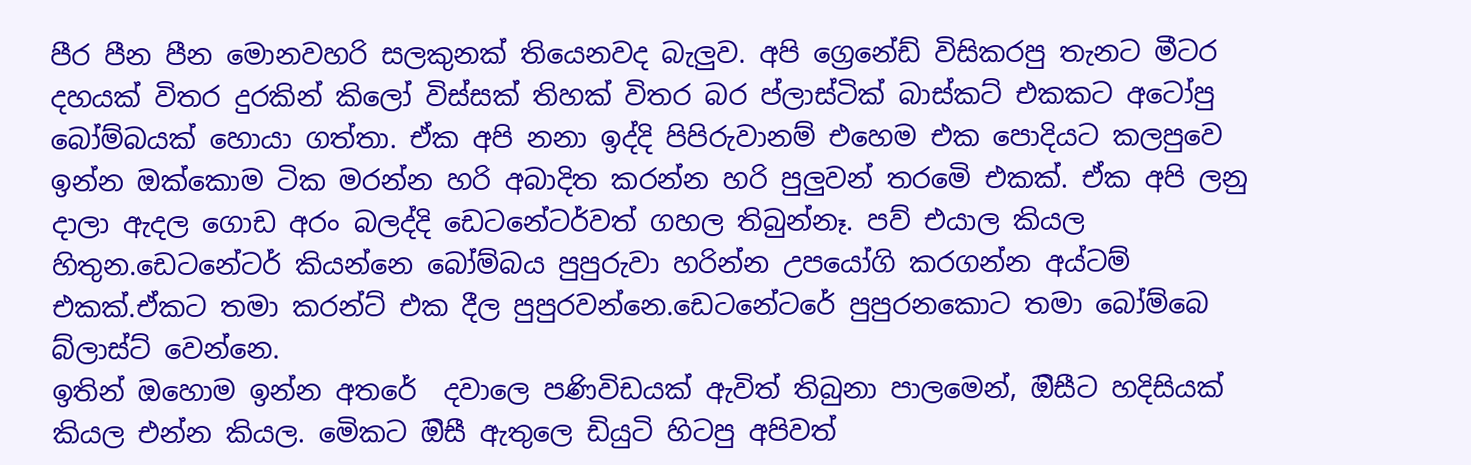පීර පීන පීන මොනවහරි සලකුනක් තියෙනවද බැලුව. අපි ග්‍රෙනේඩ් විසිකරපු තැනට මීටර දහයක් විතර දුරකින් කිලෝ විස්සක් තිහක් විතර බර ප්ලාස්ටික් බාස්කට් එකකට අටෝපු බෝම්බයක් හොයා ගත්තා. ඒක අපි නනා ඉද්දි පිපිරුවානම් එහෙම එක පොදියට කලපුවෙ ඉන්න ඔක්කොම ටික මරන්න හරි අබාදිත කරන්න හරි පුලුවන් තරමෙි එකක්. ඒක අපි ලනු දාලා ඇදල ගොඩ අරං බලද්දි ඩෙටනේටර්වත් ගහල තිබුන්නෑ. පව් එයාල කියල හිතුන.ඩෙටනේටර් කියන්නෙ බෝම්බය පුපුරුවා හරින්න උපයෝගි කරගන්න අය්ටම් එකක්.ඒකට තමා කරන්ට් එක දීල පුපුරවන්නෙ.ඩෙටනේටරේ පුපුරනකොට තමා බෝම්බෙ බ්ලාස්ට් වෙන්නෙ.
ඉතින් ඔහොම ඉන්න අතරේ  දවාලෙ පණිවිඩයක් ඇවිත් තිබුනා පාලමෙන්, ඔිසීට හදිසියක් කියල එන්න කියල. මෙිකට ඔිසී ඇතුලෙ ඩියුටි හිටපු අපිවත්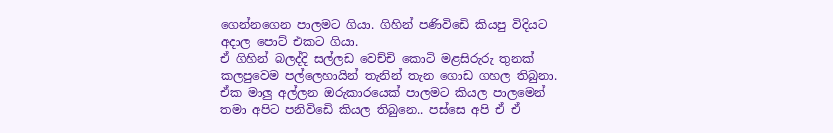ගෙන්නගෙන පාලමට ගියා. ගිහින් පණිවිඩෙි කියපු විදියට අදාල පොට් එකට ගියා.
ඒ ගිහින් බලද්දි සල්ලඩ වෙච්චි කොටි මළසිරුරු තුනක් කලපුවෙම පල්ලෙහායින් තැනින් තැන ගොඩ ගහල තිබුනා. ඒක මාලු අල්ලන ඔරුකාරයෙක් පාලමට කියල පාලමෙන් තමා අපිට පනිවිඩෙි කියල තිබුනෙ.. පස්සෙ අපි ඒ ඒ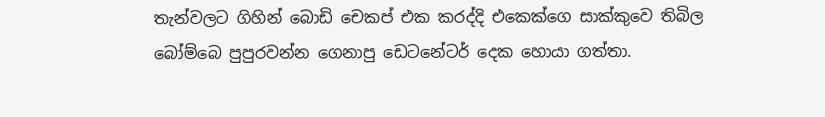තැන්වලට ගිහින් බොඩි චෙකප් එක කරද්දි එකෙක්ගෙ සාක්කුවෙ තිබිල බෝම්බෙ පුපුරවන්න ගෙනාපු ඩෙටනේටර් දෙක හොයා ගත්තා.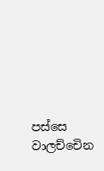පස්සෙ වාලච්චෙින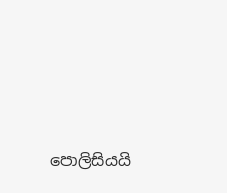පොලිසියයි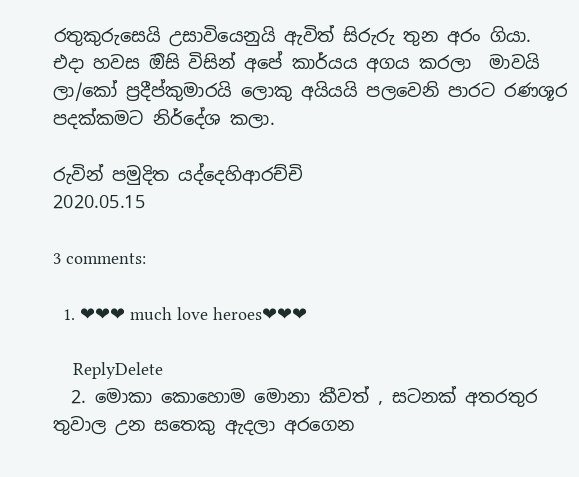රතුකුරුසෙයි උසාවියෙනුයි ඇවිත් සිරුරු තුන අරං ගියා.
එදා හවස ඔිසි විසින් අපේ කාර්යය අගය කරලා  මාවයි ලා/කෝ ප්‍රදීප්කුමාරයි ලොකු අයියයි පලවෙනි පාරට රණශූර පදක්කමට නිර්දේශ කලා.

රුවින් පමුදිත යද්දෙහිආරච්චි
2020.05.15

3 comments:

  1. ❤❤❤ much love heroes❤❤❤

    ReplyDelete
  2. මොකා කොහොම මොනා කීවත් , සටනක් අතරතුර තුවාල උන සතෙකු ඇදලා අරගෙන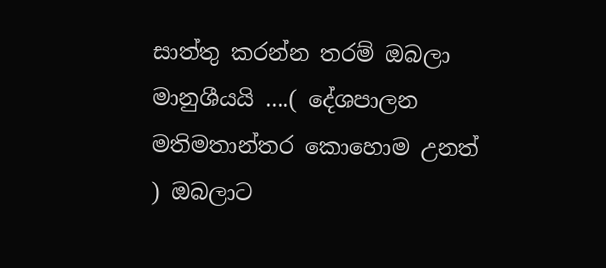සාත්තු කරන්න තරම් ඔබලා මානුශීයයි ....( දේශපාලන මතිමතාන්තර කොහොම උනත් ) ඔබලාට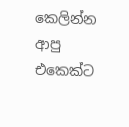කෙලින්න ආපු එකෙක්ට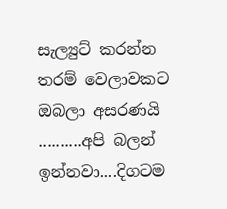සැල්‍යුට් කරන්න තරම් වෙලාවකට ඔබලා අසරණයි ..........අපි බලන් ඉන්නවා....දිගටම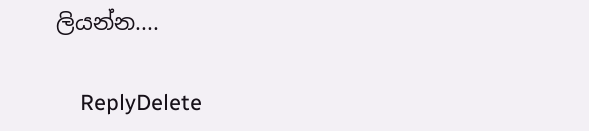ලියන්න....

    ReplyDelete